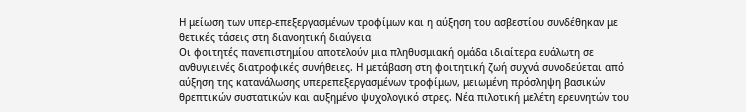Η μείωση των υπερ-επεξεργασμένων τροφίμων και η αύξηση του ασβεστίου συνδέθηκαν με θετικές τάσεις στη διανοητική διαύγεια
Οι φοιτητές πανεπιστημίου αποτελούν μια πληθυσμιακή ομάδα ιδιαίτερα ευάλωτη σε ανθυγιεινές διατροφικές συνήθειες. Η μετάβαση στη φοιτητική ζωή συχνά συνοδεύεται από αύξηση της κατανάλωσης υπερεπεξεργασμένων τροφίμων, μειωμένη πρόσληψη βασικών θρεπτικών συστατικών και αυξημένο ψυχολογικό στρες. Νέα πιλοτική μελέτη ερευνητών του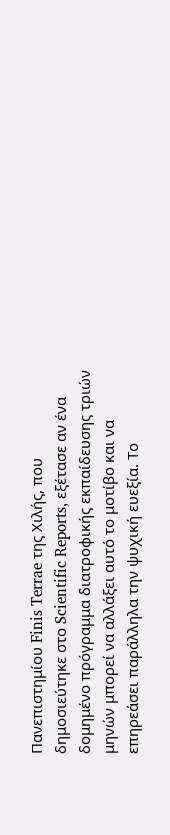Πανεπιστημίου Finis Terrae της Χιλής, που δημοσιεύτηκε στο Scientific Reports, εξέτασε αν ένα δομημένο πρόγραμμα διατροφικής εκπαίδευσης τριών μηνών μπορεί να αλλάξει αυτό το μοτίβο και να επηρεάσει παράλληλα την ψυχική ευεξία. Το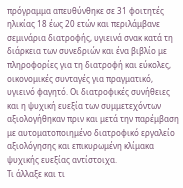πρόγραμμα απευθύνθηκε σε 31 φοιτητές ηλικίας 18 έως 20 ετών και περιλάμβανε σεμινάρια διατροφής, υγιεινά σνακ κατά τη διάρκεια των συνεδριών και ένα βιβλίο με πληροφορίες για τη διατροφή και εύκολες, οικονομικές συνταγές για πραγματικό, υγιεινό φαγητό. Οι διατροφικές συνήθειες και η ψυχική ευεξία των συμμετεχόντων αξιολογήθηκαν πριν και μετά την παρέμβαση με αυτοματοποιημένο διατροφικό εργαλείο αξιολόγησης και επικυρωμένη κλίμακα ψυχικής ευεξίας αντίστοιχα.
Τι άλλαξε και τι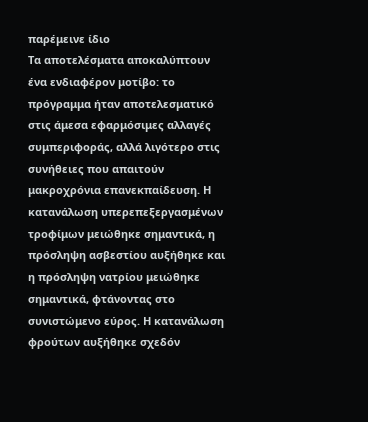παρέμεινε ίδιο
Τα αποτελέσματα αποκαλύπτουν ένα ενδιαφέρον μοτίβο: το πρόγραμμα ήταν αποτελεσματικό στις άμεσα εφαρμόσιμες αλλαγές συμπεριφοράς, αλλά λιγότερο στις συνήθειες που απαιτούν μακροχρόνια επανεκπαίδευση. Η κατανάλωση υπερεπεξεργασμένων τροφίμων μειώθηκε σημαντικά, η πρόσληψη ασβεστίου αυξήθηκε και η πρόσληψη νατρίου μειώθηκε σημαντικά, φτάνοντας στο συνιστώμενο εύρος. Η κατανάλωση φρούτων αυξήθηκε σχεδόν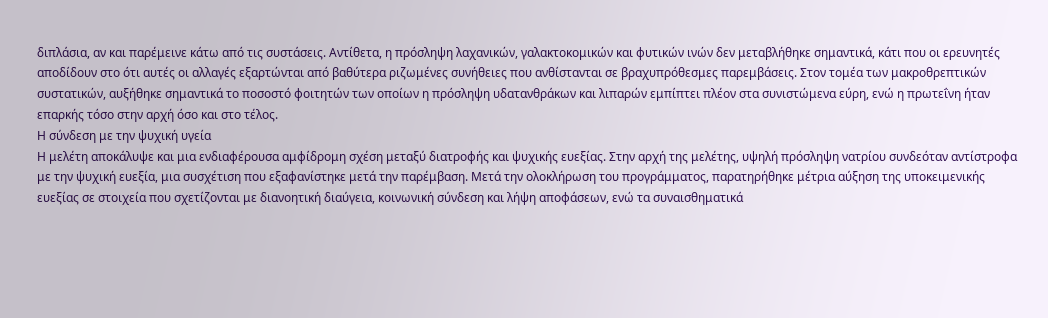διπλάσια, αν και παρέμεινε κάτω από τις συστάσεις. Αντίθετα, η πρόσληψη λαχανικών, γαλακτοκομικών και φυτικών ινών δεν μεταβλήθηκε σημαντικά, κάτι που οι ερευνητές αποδίδουν στο ότι αυτές οι αλλαγές εξαρτώνται από βαθύτερα ριζωμένες συνήθειες που ανθίστανται σε βραχυπρόθεσμες παρεμβάσεις. Στον τομέα των μακροθρεπτικών συστατικών, αυξήθηκε σημαντικά το ποσοστό φοιτητών των οποίων η πρόσληψη υδατανθράκων και λιπαρών εμπίπτει πλέον στα συνιστώμενα εύρη, ενώ η πρωτεΐνη ήταν επαρκής τόσο στην αρχή όσο και στο τέλος.
Η σύνδεση με την ψυχική υγεία
Η μελέτη αποκάλυψε και μια ενδιαφέρουσα αμφίδρομη σχέση μεταξύ διατροφής και ψυχικής ευεξίας. Στην αρχή της μελέτης, υψηλή πρόσληψη νατρίου συνδεόταν αντίστροφα με την ψυχική ευεξία, μια συσχέτιση που εξαφανίστηκε μετά την παρέμβαση. Μετά την ολοκλήρωση του προγράμματος, παρατηρήθηκε μέτρια αύξηση της υποκειμενικής ευεξίας σε στοιχεία που σχετίζονται με διανοητική διαύγεια, κοινωνική σύνδεση και λήψη αποφάσεων, ενώ τα συναισθηματικά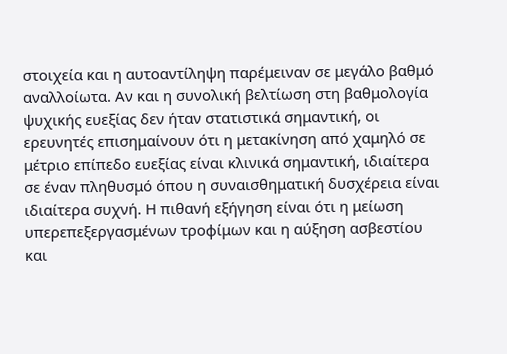στοιχεία και η αυτοαντίληψη παρέμειναν σε μεγάλο βαθμό αναλλοίωτα. Αν και η συνολική βελτίωση στη βαθμολογία ψυχικής ευεξίας δεν ήταν στατιστικά σημαντική, οι ερευνητές επισημαίνουν ότι η μετακίνηση από χαμηλό σε μέτριο επίπεδο ευεξίας είναι κλινικά σημαντική, ιδιαίτερα σε έναν πληθυσμό όπου η συναισθηματική δυσχέρεια είναι ιδιαίτερα συχνή. Η πιθανή εξήγηση είναι ότι η μείωση υπερεπεξεργασμένων τροφίμων και η αύξηση ασβεστίου και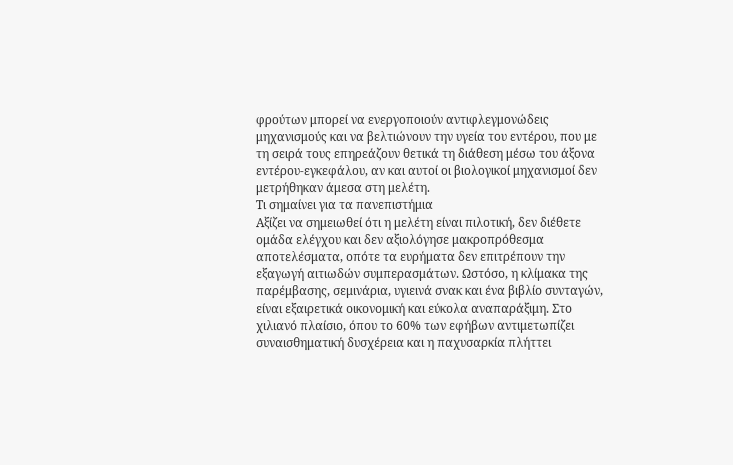φρούτων μπορεί να ενεργοποιούν αντιφλεγμονώδεις μηχανισμούς και να βελτιώνουν την υγεία του εντέρου, που με τη σειρά τους επηρεάζουν θετικά τη διάθεση μέσω του άξονα εντέρου-εγκεφάλου, αν και αυτοί οι βιολογικοί μηχανισμοί δεν μετρήθηκαν άμεσα στη μελέτη.
Τι σημαίνει για τα πανεπιστήμια
Αξίζει να σημειωθεί ότι η μελέτη είναι πιλοτική, δεν διέθετε ομάδα ελέγχου και δεν αξιολόγησε μακροπρόθεσμα αποτελέσματα, οπότε τα ευρήματα δεν επιτρέπουν την εξαγωγή αιτιωδών συμπερασμάτων. Ωστόσο, η κλίμακα της παρέμβασης, σεμινάρια, υγιεινά σνακ και ένα βιβλίο συνταγών, είναι εξαιρετικά οικονομική και εύκολα αναπαράξιμη. Στο χιλιανό πλαίσιο, όπου το 60% των εφήβων αντιμετωπίζει συναισθηματική δυσχέρεια και η παχυσαρκία πλήττει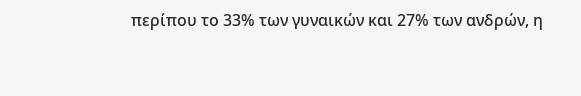περίπου το 33% των γυναικών και 27% των ανδρών, η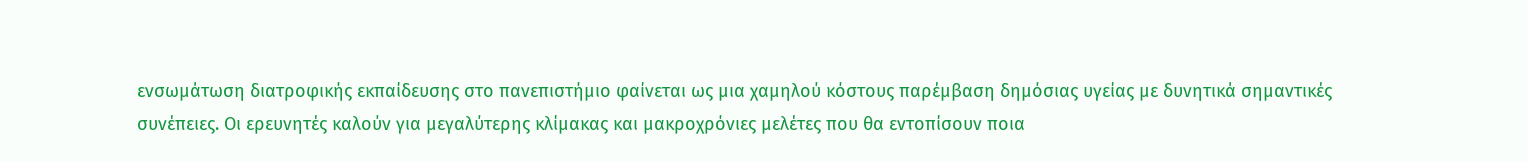ενσωμάτωση διατροφικής εκπαίδευσης στο πανεπιστήμιο φαίνεται ως μια χαμηλού κόστους παρέμβαση δημόσιας υγείας με δυνητικά σημαντικές συνέπειες. Οι ερευνητές καλούν για μεγαλύτερης κλίμακας και μακροχρόνιες μελέτες που θα εντοπίσουν ποια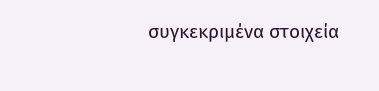συγκεκριμένα στοιχεία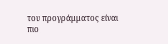του προγράμματος είναι πιο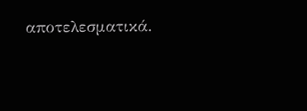αποτελεσματικά.